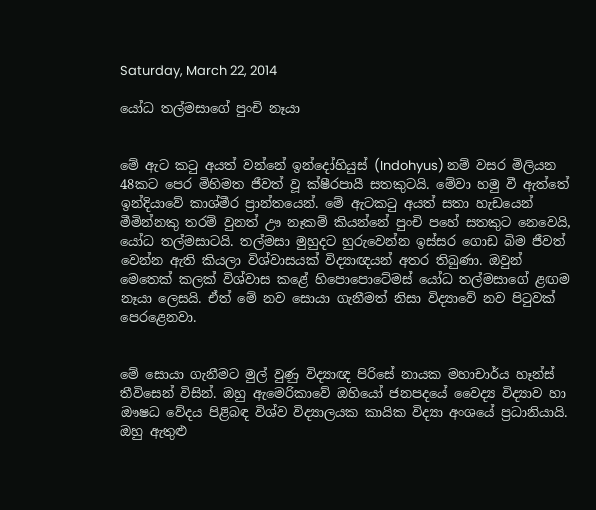Saturday, March 22, 2014

යෝධ තල්මසාගේ පුංචි නෑයා


මේ ඇට කටු අයත් වන්නේ ඉන්දෝහියුස් (Indohyus) නම් වසර මිලියන 48කට පෙර මිහිමත ජීවත් වූ ක්ෂීරපායී සතකුටයි. මේවා හමු වී ඇත්තේ ඉන්දියාවේ කාශ්මීර ප්‍රාන්තයෙන්. මේ ඇටකටු අයත් සතා හැඩයෙන් මීමින්නකු තරම් වුනත් ඌ නෑකම් කියන්නේ පුංචි පහේ සතකුට නෙවෙයි, යෝධ තල්මසාටයි. තල්මසා මුහුදට හුරුවෙන්න ඉස්සර ගොඩ බිම ජීවත් වෙන්න ඇති කියලා විශ්වාසයක් විද්‍යාඥයන් අතර තිබුණා. ඔවුන් මෙතෙක් කලක් විශ්වාස කළේ හිපොපොටේමස් යෝධ තල්මසාගේ ළඟම නෑයා ලෙසයි. ඒත් මේ නව සොයා ගැනීමත් නිසා විද්‍යාවේ නව පිටුවක් පෙරළෙනවා.


මේ සොයා ගැනීමට මුල් වුණු විද්‍යාඥ පිරිසේ නායක මහාචාර්ය හෑන්ස් තීවිසෙන් විසින්. ඔහු ඇමෙරිකාවේ ඔහියෝ ජනපදයේ වෛද්‍ය විද්‍යාව හා ඖෂධ වේදය පිළිබඳ විශ්ව විද්‍යාලයක කායික විද්‍යා අංශයේ ප්‍රධානියායි. ඔහු ඇතුළු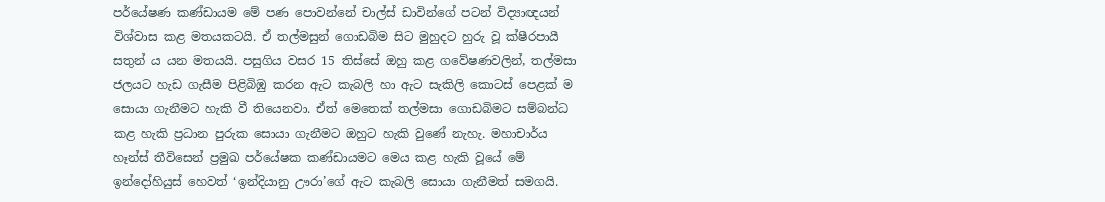පර්යේෂණ කණ්ඩායම මේ පණ පොවන්නේ චාල්ස් ඩාවින්ගේ පටන් විද්‍යාඥයන් විශ්වාස කළ මතයකටයි. ඒ තල්මසුන් ගොඩබිම සිට මුහුදට හුරු වූ ක්ෂීරපායී සතුන් ය යන මතයයි. පසුගිය වසර 15 තිස්සේ ඔහු කළ ගවේෂණවලින්, තල්මසා ජලයට හැඩ ගැසීම පිළිබිඹු කරන ඇට කැබලි හා ඇට සැකිලි කොටස් පෙළක් ම සොයා ගැනීමට හැකි වී තියෙනවා. ඒත් මෙතෙක් තල්මසා ගොඩබිමට සම්බන්ධ කළ හැකි ප්‍රධාන පුරුක සොයා ගැනීමට ඔහුට හැකි වුණේ නැහැ. මහාචාර්ය හෑන්ස් තීවිසෙන් ප්‍රමුඛ පර්යේෂක කණ්ඩායමට මෙය කළ හැකි වූයේ මේ ඉන්දෝහියුස් හෙවත් ‘ඉන්දියානු ඌරා’ගේ ඇට කැබලි සොයා ගැනීමත් සමගයි.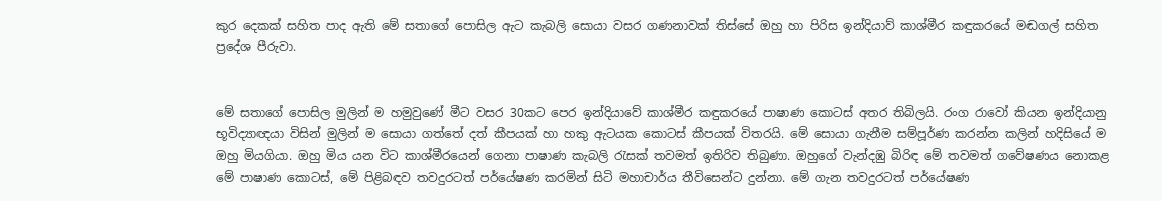කුර දෙකක් සහිත පාද ඇති මේ සතාගේ පොසිල ඇට කැබලි සොයා වසර ගණනාවක් තිස්සේ ඔහු හා පිරිස ඉන්දියාව් කාශ්මීර කඳුකරයේ මඬගල් සහිත ප්‍රදේශ පීරුවා.


මේ සතාගේ පොසිල මුලින් ම හමුවුණේ මීට වසර 30කට පෙර ඉන්දියාවේ කාශ්මීර කඳුකරයේ පාෂාණ කොටස් අතර තිබිලයි. රංග රාවෝ කියන ඉන්දියානු භූවිද්‍යාඥයා විසින් මුලින් ම සොයා ගත්තේ දත් කීපයක් හා හකු ඇටයක කොටස් කීපයක් විතරයි. මේ සොයා ගැනීම සම්පූර්ණ කරන්න කලින් හදිසියේ ම ඔහු මියගියා. ඔහු මිය යන විට කාශ්මීරයෙන් ගෙනා පාෂාණ කැබලි රැසක් තවමත් ඉතිරිව තිබුණා. ඔහුගේ වැන්දඹු බිරිඳ මේ තවමත් ගවේෂණය නොකළ මේ පාෂාණ කොටස්, මේ පිළිබඳව තවදුරටත් පර්යේෂණ කරමින් සිටි මහාචාර්ය තීවිසෙන්ට දුන්නා. මේ ගැන තවදුරටත් පර්යේෂණ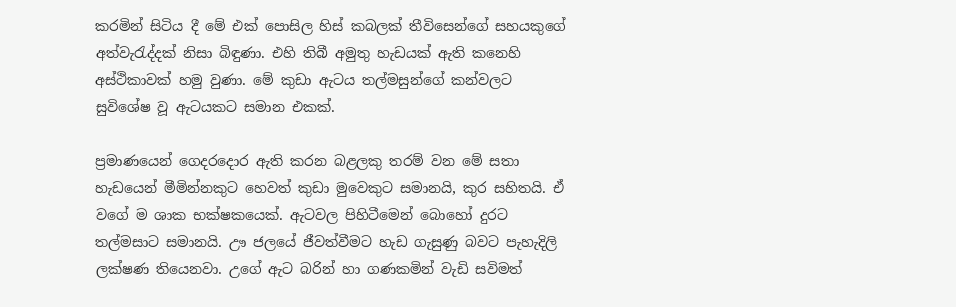කරමින් සිටිය දී මේ එක් පොසිල හිස් කබලක් තීවිසෙන්ගේ සහයකුගේ අත්වැරැද්දක් නිසා බිඳුණා. එහි තිබී අමුතු හැඩයක් ඇති කනෙහි අස්ථිකාවක් හමු වුණා. මේ කුඩා ඇටය තල්මසුන්ගේ කන්වලට සුවිශේෂ වූ ඇටයකට සමාන එකක්.

ප්‍රමාණයෙන් ගෙදරදොර ඇති කරන බළලකු තරම් වන මේ සතා හැඩයෙන් මීමින්නකුට හෙවත් කුඩා මුවෙකුට සමානයි, කුර සහිතයි. ඒ වගේ ම ශාක භක්ෂකයෙක්. ඇටවල පිහිටීමෙන් බොහෝ දුරට තල්මසාට සමානයි. ඌ ජලයේ ජීවත්වීමට හැඩ ගැසුණු බවට පැහැදිලි ලක්ෂණ තියෙනවා. උගේ ඇට බරින් හා ගණකමින් වැඩි සවිමත්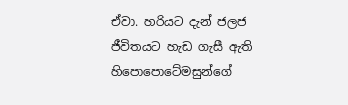ඒවා. හරියට දැන් ජලජ ජීවිතයට හැඩ ගැසී ඇති හිපොපොටේමසුන්ගේ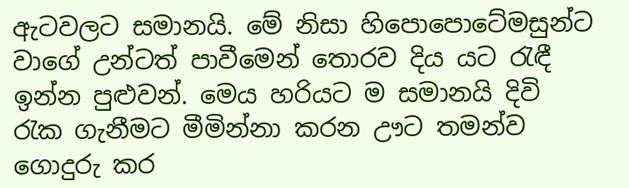ඇටවලට සමානයි. මේ නිසා හිපොපොටේමසුන්ට වාගේ උන්ටත් පාවීමෙන් තොරව දිය යට රැඳී ඉන්න පුළුවන්. මෙය හරියට ම සමානයි දිවි රැක ගැනීමට මීමින්නා කරන ඌට තමන්ව ගොදුරු කර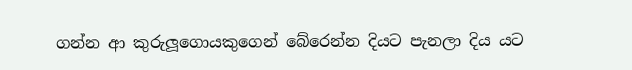ගන්න ආ කුරුලූගොයකුගෙන් බේරෙන්න දියට පැනලා දිය යට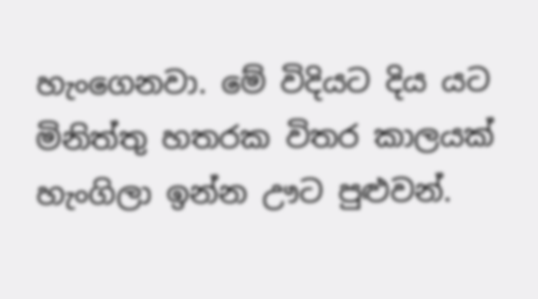හැංගෙනවා. මේ විදියට දිය යට මිනිත්තු හතරක විතර කාලයක් හැංගිලා ඉන්න ඌට පුළුවන්.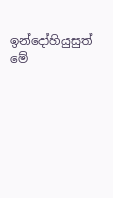ඉන්දෝහියුසුත් මේ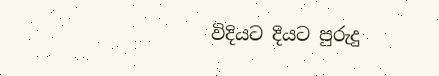විදියට දියට පුරුදු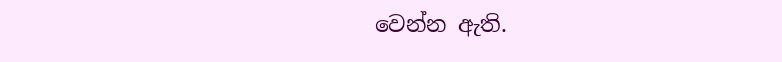වෙන්න ඇති.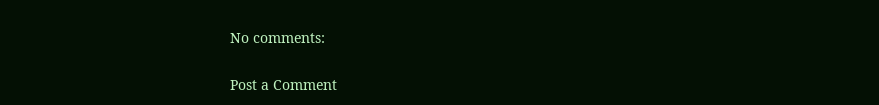No comments:

Post a Comment